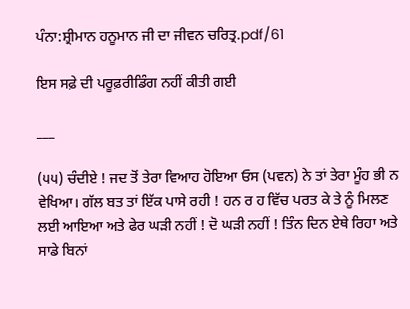ਪੰਨਾ:ਸ਼੍ਰੀਮਾਨ ਹਨੂਮਾਨ ਜੀ ਦਾ ਜੀਵਨ ਚਰਿਤ੍ਰ.pdf/61

ਇਸ ਸਫ਼ੇ ਦੀ ਪਰੂਫ਼ਰੀਡਿੰਗ ਨਹੀਂ ਕੀਤੀ ਗਈ

___

(੫੫) ਚੰਦੀਏ ! ਜਦ ਤੋਂ ਤੇਰਾ ਵਿਆਹ ਹੋਇਆ ਓਸ (ਪਵਨ) ਨੇ ਤਾਂ ਤੇਰਾ ਮੂੰਹ ਭੀ ਨ ਵੇਖਿਆ। ਗੱਲ ਬਤ ਤਾਂ ਇੱਕ ਪਾਸੇ ਰਹੀ ! ਹਨ ਰ ਹ ਵਿੱਚ ਪਰਤ ਕੇ ਤੇ ਨੂੰ ਮਿਲਣ ਲਈ ਆਇਆ ਅਤੇ ਫੇਰ ਘੜੀ ਨਹੀਂ ! ਦੋ ਘੜੀ ਨਹੀਂ ! ਤਿੰਨ ਦਿਨ ਏਥੇ ਰਿਹਾ ਅਤੇ ਸਾਡੇ ਬਿਨਾਂ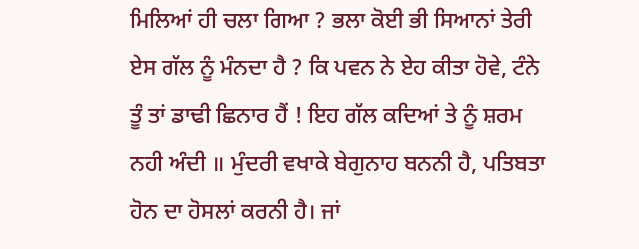ਮਿਲਿਆਂ ਹੀ ਚਲਾ ਗਿਆ ? ਭਲਾ ਕੋਈ ਭੀ ਸਿਆਨਾਂ ਤੇਰੀ ਏਸ ਗੱਲ ਨੂੰ ਮੰਨਦਾ ਹੈ ? ਕਿ ਪਵਨ ਨੇ ਏਹ ਕੀਤਾ ਹੋਵੇ, ਟੰਨੇ ਤੂੰ ਤਾਂ ਡਾਢੀ ਛਿਨਾਰ ਹੈਂ ! ਇਹ ਗੱਲ ਕਦਿਆਂ ਤੇ ਨੂੰ ਸ਼ਰਮ ਨਹੀ ਅੰਦੀ ॥ ਮੁੰਦਰੀ ਵਖਾਕੇ ਬੇਗੁਨਾਹ ਬਨਨੀ ਹੈ, ਪਤਿਬਤਾ ਹੋਨ ਦਾ ਹੋਸਲਾਂ ਕਰਨੀ ਹੈ। ਜਾਂ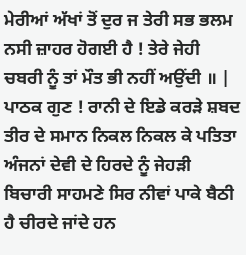ਮੇਰੀਆਂ ਅੱਖਾਂ ਤੋਂ ਦੁਰ ਜ ਤੇਰੀ ਸਭ ਭਲਮ ਨਸੀ ਜ਼ਾਹਰ ਹੋਗਈ ਹੈ ! ਤੇਰੇ ਜੇਹੀ ਚਬਰੀ ਨੂੰ ਤਾਂ ਮੌਤ ਭੀ ਨਹੀਂ ਅਉਂਦੀ ॥ | ਪਾਠਕ ਗੁਣ ! ਰਾਨੀ ਦੇ ਇਡੇ ਕਰੜੇ ਸ਼ਬਦ ਤੀਰ ਦੇ ਸਮਾਨ ਨਿਕਲ ਨਿਕਲ ਕੇ ਪਤਿਤਾ ਅੰਜਨਾਂ ਦੇਵੀ ਦੇ ਹਿਰਦੇ ਨੂੰ ਜੇਹੜੀ ਬਿਚਾਰੀ ਸਾਹਮਣੇ ਸਿਰ ਨੀਵਾਂ ਪਾਕੇ ਬੈਠੀ ਹੈ ਚੀਰਦੇ ਜਾਂਦੇ ਹਨ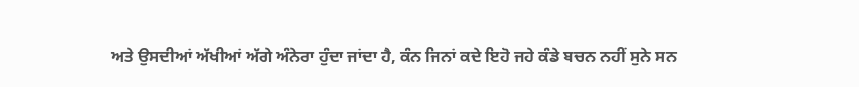ਅਤੇ ਉਸਦੀਆਂ ਅੱਖੀਆਂ ਅੱਗੇ ਅੰਨੇਰਾ ਹੁੰਦਾ ਜਾਂਦਾ ਹੈ, ਕੰਨ ਜਿਨਾਂ ਕਦੇ ਇਹੋ ਜਹੇ ਕੰਡੇ ਬਚਨ ਨਹੀਂ ਸੁਨੇ ਸਨ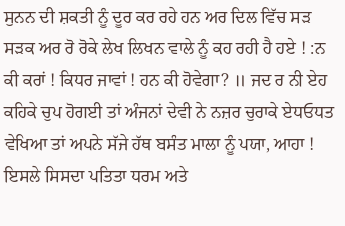ਸੁਨਨ ਦੀ ਸ਼ਕਤੀ ਨੂੰ ਦੂਰ ਕਰ ਰਹੇ ਹਨ ਅਰ ਦਿਲ ਵਿੱਚ ਸੜ ਸੜਕ ਅਰ ਰੋ ਰੋਕੇ ਲੇਖ ਲਿਖਨ ਵਾਲੇ ਨੂੰ ਕਹ ਰਹੀ ਹੈ ਹਏ ! :ਨ ਕੀ ਕਰਾਂ ! ਕਿਧਰ ਜਾਵਾਂ ! ਹਨ ਕੀ ਹੋਵੇਗਾ? ॥ ਜਦ ਰ ਨੀ ਏਹ ਕਹਿਕੇ ਚੁਪ ਹੋਗਈ ਤਾਂ ਅੰਜਨਾਂ ਦੇਵੀ ਨੇ ਨਜ਼ਰ ਚੁਰਾਕੇ ਏਧਓਧਤ ਵੇਖਿਆ ਤਾਂ ਅਪਨੇ ਸੱਜੇ ਹੱਥ ਬਸੰਤ ਮਾਲਾ ਨੂੰ ਪਯਾ, ਆਹਾ ! ਇਸਲੇ ਸਿਸਦਾ ਪਤਿਤਾ ਧਰਮ ਅਤੇ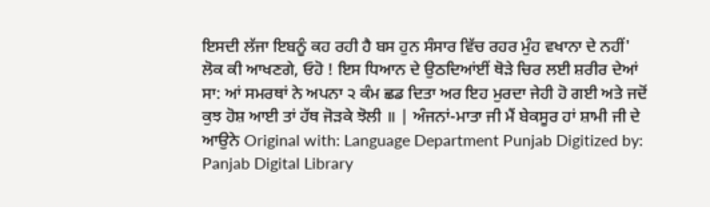ਇਸਦੀ ਲੱਜਾ ਇਬਨੂੰ ਕਹ ਰਹੀ ਹੈ ਬਸ ਹੁਨ ਸੰਸਾਰ ਵਿੱਚ ਰਹਰ ਮੁੰਹ ਵਖਾਨਾ ਦੇ ਨਹੀਂ' ਲੋਕ ਕੀ ਆਖਣਗੇ, ਓਹੋ ! ਇਸ ਧਿਆਨ ਦੇ ਉਠਦਿਆਂਈਂ ਥੋੜੇ ਚਿਰ ਲਈ ਸ਼ਰੀਰ ਦੇਆਂ ਸਾ: ਆਂ ਸਮਰਥਾਂ ਨੇ ਅਪਨਾ ੨ ਕੰਮ ਛਡ ਦਿਤਾ ਅਰ ਇਹ ਮੁਰਦਾ ਜੇਹੀ ਹੋ ਗਈ ਅਤੇ ਜਦੋਂ ਕੁਝ ਹੋਸ਼ ਆਈ ਤਾਂ ਹੱਥ ਜੋੜਕੇ ਝੋਲੀ ॥ | ਅੰਜਨਾਂ-ਮਾਤਾ ਜੀ ਮੈਂ ਬੇਕਸੂਰ ਹਾਂ ਸ਼ਾਮੀ ਜੀ ਦੇ ਆਉਨੇ Original with: Language Department Punjab Digitized by: Panjab Digital Library